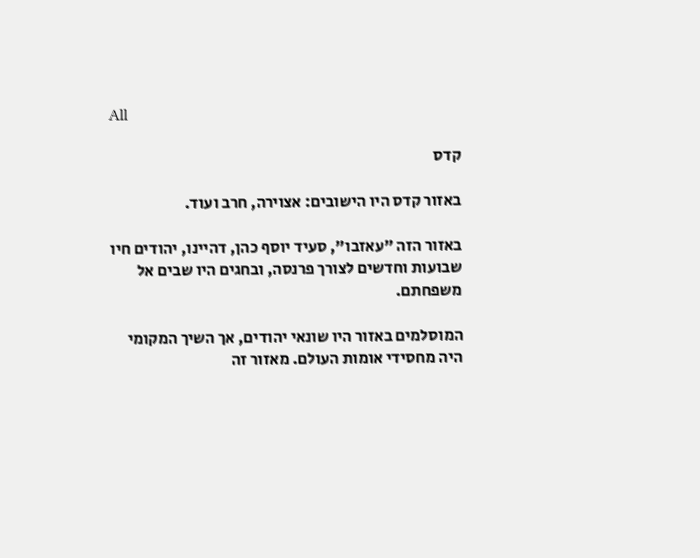All

קדס

באזור קדס היו הישובים: אצוירה, חרב ועוד.

באזור הזה "עאזבו", סעיד יוסף כהן, דהיינו, יהודים חיו שבועות וחדשים לצורך פרנסה, ובחגים היו שבים אל משפחתם.

המוסלמים באזור היו שונאי יהודים, אך השיך המקומי היה מחסידי אומות העולם. מאזור זה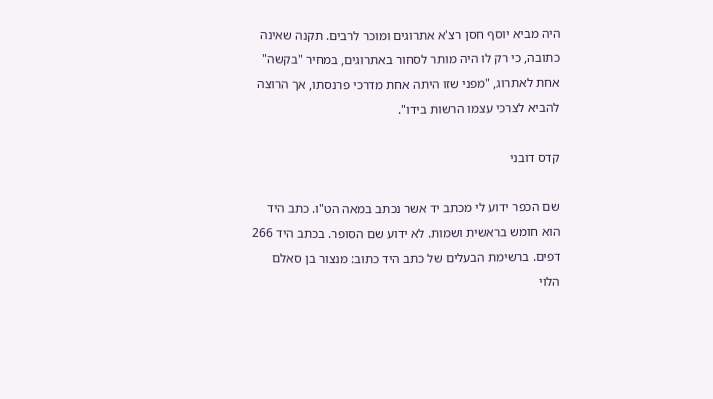היה מביא יוסף חסן רצ'א אתרוגים ומוכר לרבים. תקנה שאינה כתובה, כי רק לו היה מותר לסחור באתרוגים, במחיר "בקשה" אחת לאתרוג, "מפני שזו היתה אחת מדרכי פרנסתו, אך הרוצה להביא לצרכי עצמו הרשות בידו".

קדס דובני

שם הכפר ידוע לי מכתב יד אשר נכתב במאה הט"ו. כתב היד הוא חומש בראשית ושמות. לא ידוע שם הסופר. בכתב היד 266 דפים. ברשימת הבעלים של כתב היד כתוב: מנצור בן סאלם הלוי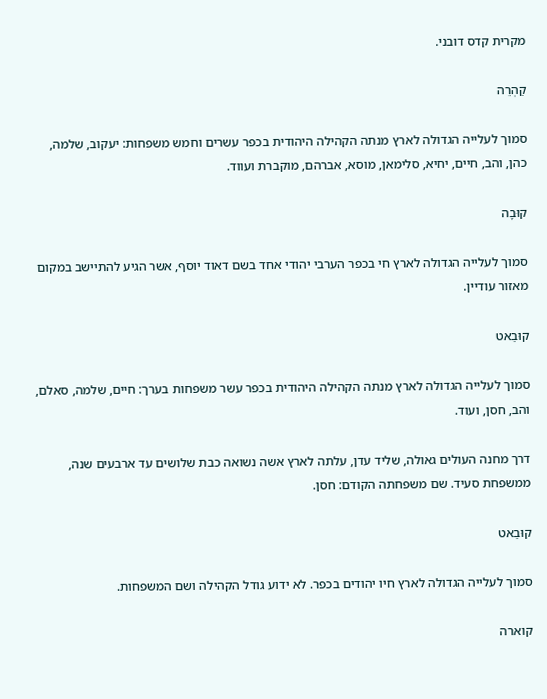מקרית קדס דובני.

קַהְרֵה

סמוך לעלייה הגדולה לארץ מנתה הקהילה היהודית בכפר עשרים וחמש משפחות: יעקוב, שלמה, כהן, והב, חיים, יחיא, סלימאן, מוסא, אברהם, מוקברת ועווד.

קוּבָה

סמוך לעלייה הגדולה לארץ חי בכפר הערבי יהודי אחד בשם דאוד יוסף, אשר הגיע להתיישב במקום מאזור עודיין.

קוּבַאט

סמוך לעלייה הגדולה לארץ מנתה הקהילה היהודית בכפר עשר משפחות בערך: חיים, שלמה, סאלם, והב, חסן, ועוד.

דרך מחנה העולים גאולה, שליד עדן, עלתה לארץ אשה נשואה כבת שלושים עד ארבעים שנה, ממשפחת סעיד. שם משפחתה הקודם: חסן.

קוּבַאט

סמוך לעלייה הגדולה לארץ חיו יהודים בכפר. לא ידוע גודל הקהילה ושם המשפחות.

קוארה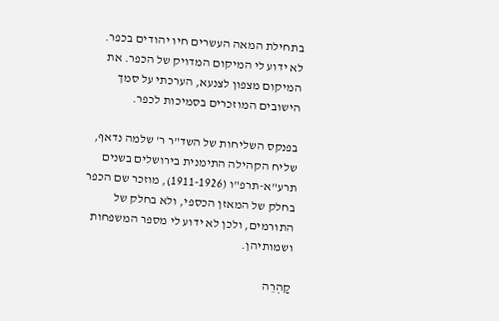בתחילת המאה העשרים חיו יהודים בכפר. לא ידוע לי המיקום המדויק של הכפר. את המיקום מצפון לצנעא, הערכתי על סמך הישובים המוזכרים בסמיכות לכפר.

בפנקס השליחות של השד"ר ר' שלמה נדאף, שליח הקהילה התימנית בירושלים בשנים תרע"א-תרפ"ו (1911-1926), מוזכר שם הכפר בחלק של המאזן הכספי, ולא בחלק של התורמים, ולכן לא ידוע לי מספר המשפחות ושמותיהן.

קַהְרֵה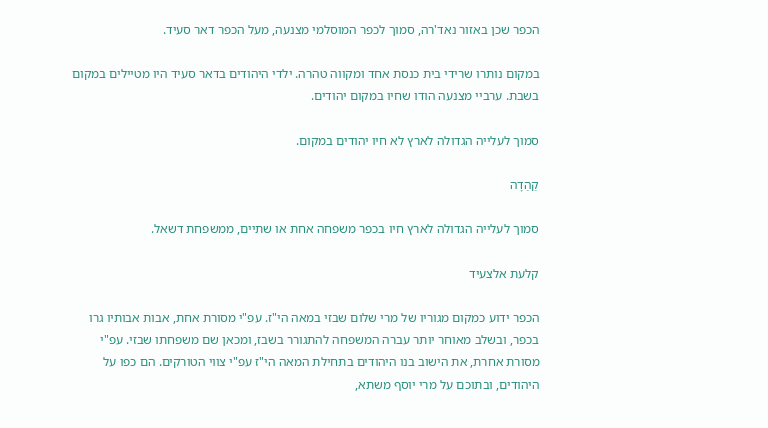הכפר שכן באזור נאד'רה, סמוך לכפר המוסלמי מצנעה, מעל הכפר דאר סעיד.

במקום נותרו שרידי בית כנסת אחד ומקווה טהרה. ילדי היהודים בדאר סעיד היו מטיילים במקום בשבת. ערביי מצנעה הודו שחיו במקום יהודים.

סמוך לעלייה הגדולה לארץ לא חיו יהודים במקום.

קַהַדָה

סמוך לעלייה הגדולה לארץ חיו בכפר משפחה אחת או שתיים, ממשפחת דשאל.

קלעת אלצעיד

הכפר ידוע כמקום מגוריו של מרי שלום שבזי במאה הי"ז. עפ"י מסורת אחת, אבות אבותיו גרו בכפר, ובשלב מאוחר יותר עברה המשפחה להתגורר בשבז, ומכאן שם משפחתו שבזי. עפ"י מסורת אחרת, את הישוב בנו היהודים בתחילת המאה הי"ז עפ"י צווי הטורקים. הם כפו על היהודים, ובתוכם על מרי יוסף משתא,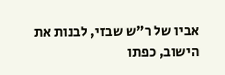אביו של ר"ש שבזי, לבנות את הישוב, כפתו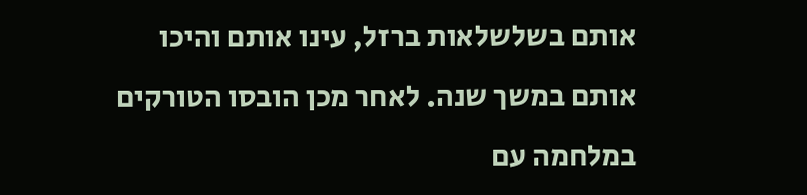אותם בשלשלאות ברזל, עינו אותם והיכו אותם במשך שנה. לאחר מכן הובסו הטורקים במלחמה עם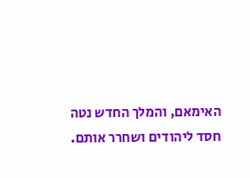האימאם, והמלך החדש נטה חסד ליהודים ושחרר אותם.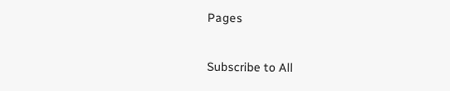Pages

Subscribe to All